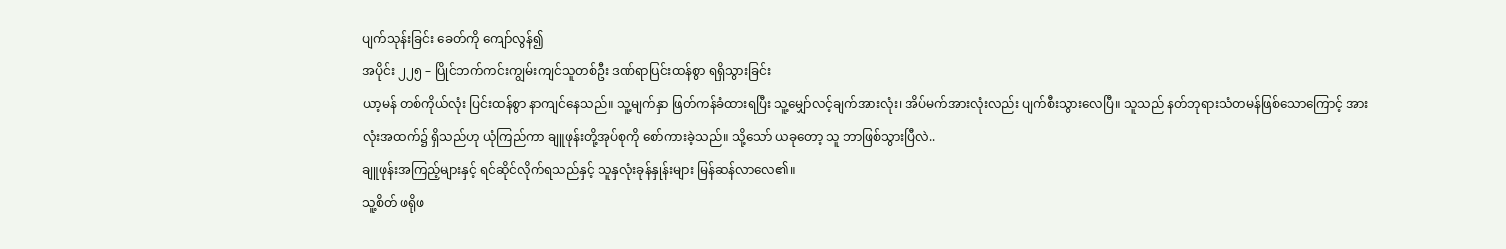ပျက်သုန်းခြင်း ခေတ်ကို ကျော်လွန်၍
အပိုင်း ၂၂၅ – ပြိုင်ဘက်ကင်းကျွမ်းကျင်သူတစ်ဦး ဒဏ်ရာပြင်းထန်စွာ ရရှိသွားခြင်း
ယာ့မန် တစ်ကိုယ်လုံး ပြင်းထန်စွာ နာကျင်နေသည်။ သူ့မျက်နှာ ဖြတ်ကန်ခံထားရပြီး သူ့မျှော်လင့်ချက်အားလုံး၊ အိပ်မက်အားလုံးလည်း ပျက်စီးသွားလေပြီ။ သူသည် နတ်ဘုရားသံတမန်ဖြစ်သောကြောင့် အားလုံးအထက်၌ ရှိသည်ဟု ယုံကြည်ကာ ချူဖုန်းတို့အုပ်စုကို စော်ကားခဲ့သည်။ သို့သော် ယခုတော့ သူ ဘာဖြစ်သွားပြီလဲ..
ချူဖုန်းအကြည့်များနှင့် ရင်ဆိုင်လိုက်ရသည်နှင့် သူနှလုံးခုန်နှုန်းများ မြန်ဆန်လာလေ၏။
သူ့စိတ် ဖရိုဖ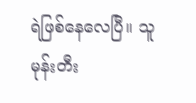ရဲဖြစ်နေလေပြီ။ သူ မုန်းတီး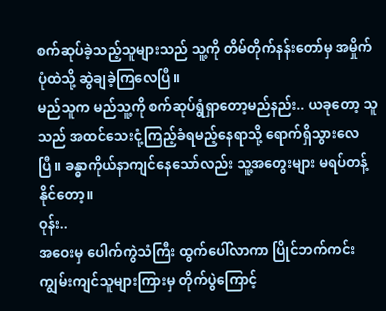စက်ဆုပ်ခဲ့သည့်သူများသည် သူ့ကို တိမ်တိုက်နန်းတော်မှ အမှိုက်ပုံထဲသို့ ဆွဲချခဲ့ကြလေပြီ။
မည်သူက မည်သူ့ကို စက်ဆုပ်ရွံရှာတော့မည်နည်း.. ယခုတော့ သူသည် အထင်သေးငုံ့ကြည့်ခံရမည့်နေရာသို့ ရောက်ရှိသွားလေပြီ။ ခန္ဓာကိုယ်နာကျင်နေသော်လည်း သူ့အတွေးများ မရပ်တန့်နိုင်တော့။
ဝုန်း..
အဝေးမှ ပေါက်ကွဲသံကြီး ထွက်ပေါ်လာကာ ပြိုင်ဘက်ကင်းကျွမ်းကျင်သူများကြားမှ တိုက်ပွဲကြောင့်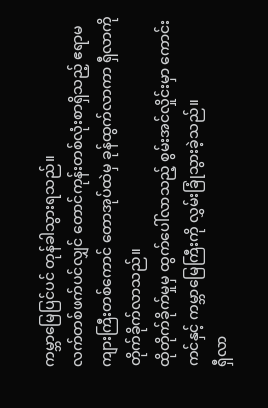ကမ္ဘာမြေပြင်ပင် တုန်ခါသွားရသည်။
လက်တစ်ဖက်ပင်လျှင် တောင်ကုန်းတစ်လုံးစာရှိသည့် ဧရာမကျားကြီးတစ်ကောင် တောအုပ်ထဲမှ ခုန်ထွက်လာကာ ရှီလာကို တိုက်ခိုက်လာသည်။
ထိုတိုက်ခိုက်မှုမှ ထွက်ပေါ်လာသည့် စွမ်းအင်လှိုင်းမှာ ကောင်းကင်နှင့် ကမ္ဘာမြေကြီးကို လွှမ်းခြုံသွားခဲ့သည်။
ရှီလာ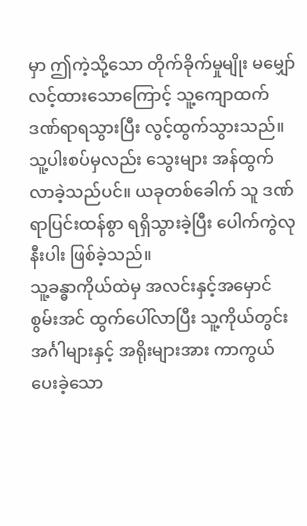မှာ ဤကဲ့သို့သော တိုက်ခိုက်မှုမျိုး မမျှော်လင့်ထားသောကြောင့် သူ့ကျောထက် ဒဏ်ရာရသွားပြီး လွင့်ထွက်သွားသည်။ သူ့ပါးစပ်မှလည်း သွေးများ အန်ထွက်လာခဲ့သည်ပင်။ ယခုတစ်ခေါက် သူ ဒဏ်ရာပြင်းထန်စွာ ရရှိသွားခဲ့ပြီး ပေါက်ကွဲလုနီးပါး ဖြစ်ခဲ့သည်။
သူ့ခန္ဓာကိုယ်ထဲမှ အလင်းနှင့်အမှောင် စွမ်းအင် ထွက်ပေါ်လာပြီး သူ့ကိုယ်တွင်းအင်္ဂါများနှင့် အရိုးများအား ကာကွယ်ပေးခဲ့သော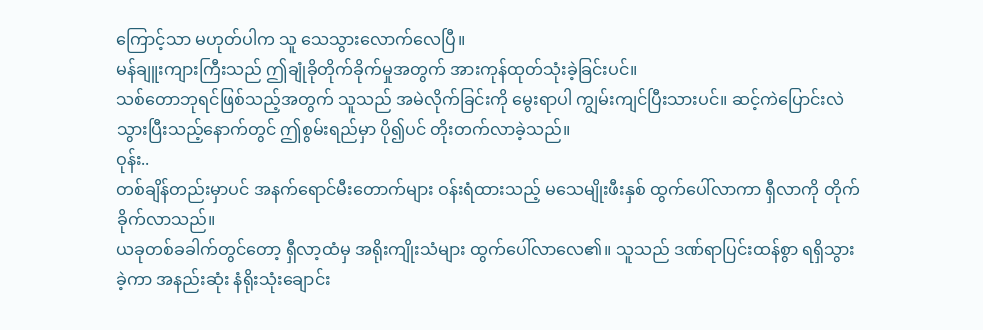ကြောင့်သာ မဟုတ်ပါက သူ သေသွားလောက်လေပြီ။
မန်ချူးကျားကြီးသည် ဤချုံခိုတိုက်ခိုက်မှုအတွက် အားကုန်ထုတ်သုံးခဲ့ခြင်းပင်။
သစ်တောဘုရင်ဖြစ်သည့်အတွက် သူသည် အမဲလိုက်ခြင်းကို မွေးရာပါ ကျွမ်းကျင်ပြီးသားပင်။ ဆင့်ကဲပြောင်းလဲသွားပြီးသည့်နောက်တွင် ဤစွမ်းရည်မှာ ပို၍ပင် တိုးတက်လာခဲ့သည်။
ဝုန်း..
တစ်ချိန်တည်းမှာပင် အနက်ရောင်မီးတောက်များ ဝန်းရံထားသည့် မသေမျိုးဖီးနှစ် ထွက်ပေါ်လာကာ ရှီလာကို တိုက်ခိုက်လာသည်။
ယခုတစ်ခခါက်တွင်တော့ ရှီလာ့ထံမှ အရိုးကျိုးသံများ ထွက်ပေါ်လာလေ၏။ သူသည် ဒဏ်ရာပြင်းထန်စွာ ရရှိသွားခဲ့ကာ အနည်းဆုံး နံရိုးသုံးချောင်း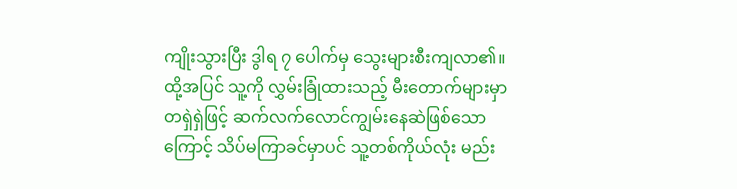ကျိုးသွားပြီး ဒွါရ ၇ ပေါက်မှ သွေးများစီးကျလာ၏။
ထို့အပြင် သူ့ကို လွှမ်းခြုံထားသည့် မီးတောက်များမှာ တရှဲရှဲဖြင့် ဆက်လက်လောင်ကျွမ်းနေဆဲဖြစ်သောကြောင့် သိပ်မကြာခင်မှာပင် သူ့တစ်ကိုယ်လုံး မည်း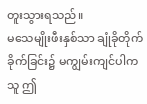တူးသွားရသည်။
မသေမျိုးဖီးနှစ်သာ ချုံခိုတိုက်ခိုက်ခြင်း၌ မကျွမ်းကျင်ပါက သူ ဤ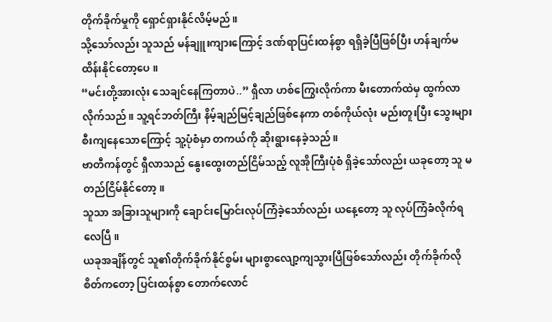တိုက်ခိုက်မှုကို ရှောင်ရှားနိုင်လိမ့်မည်။
သို့သော်လည်း သူသည် မန်ချူးကျားကြောင့် ဒဏ်ရာပြင်းထန်စွာ ရရှိခဲ့ပြီဖြစ်ပြီး ဟန်ချက်မထိန်းနိုင်တော့ပေ။
“မင်းတို့အားလုံး သေချင်နေကြတာပဲ..” ရှီလာ ဟစ်ကြွေးလိုက်ကာ မီးတောက်ထဲမှ ထွက်လာလိုက်သည်။ သူ့ရင်ဘတ်ကြီး နိမ့်ချည်မြင့်ချည်ဖြစ်နေကာ တစ်ကိုယ်လုံး မည်းတူးပြီး သွေးများစီးကျနေသောကြောင့် သူ့ပုံစံမှာ တကယ်ကို ဆိုးရွားနေခဲ့သည်။
ဗာတီကန်တွင် ရှီလာသည် နွေးထွေးတည်ငြိမ်သည့် လူအိုကြီးပုံစံ ရှိခဲ့သော်လည်း ယခုတော့ သူ မတည်ငြိမ်နိုင်တော့။
သူသာ အခြားသူများကို ချောင်းမြောင်းလုပ်ကြံခဲ့သော်လည်း ယနေ့တော့ သူ လုပ်ကြံခံလိုက်ရလေပြီ။
ယခုအချိန်တွင် သူ၏တိုက်ခိုက်နိုင်စွမ်း များစွာလျော့ကျသွားပြီဖြစ်သော်လည်း တိုက်ခိုက်လိုစိတ်ကတော့ ပြင်းထန်စွာ တောက်လောင်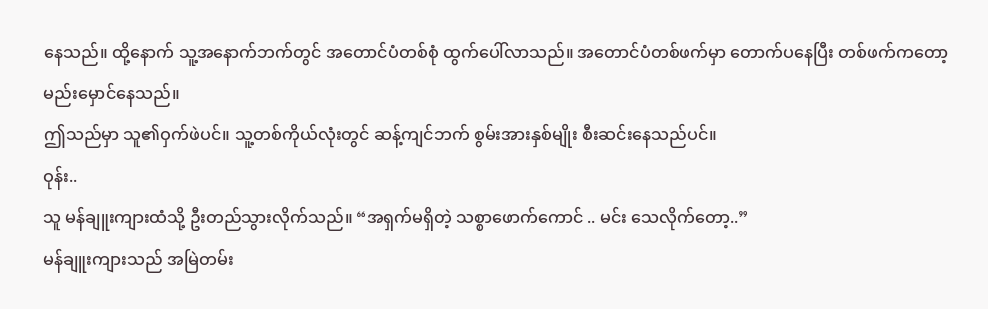နေသည်။ ထို့နောက် သူ့အနောက်ဘက်တွင် အတောင်ပံတစ်စုံ ထွက်ပေါ်လာသည်။ အတောင်ပံတစ်ဖက်မှာ တောက်ပနေပြီး တစ်ဖက်ကတော့ မည်းမှောင်နေသည်။
ဤသည်မှာ သူ၏ဝှက်ဖဲပင်။ သူ့တစ်ကိုယ်လုံးတွင် ဆန့်ကျင်ဘက် စွမ်းအားနှစ်မျိုး စီးဆင်းနေသည်ပင်။
ဝုန်း..
သူ မန်ချူးကျားထံသို့ ဦးတည်သွားလိုက်သည်။ “အရှက်မရှိတဲ့ သစ္စာဖောက်ကောင် .. မင်း သေလိုက်တော့..”
မန်ချူးကျားသည် အမြဲတမ်း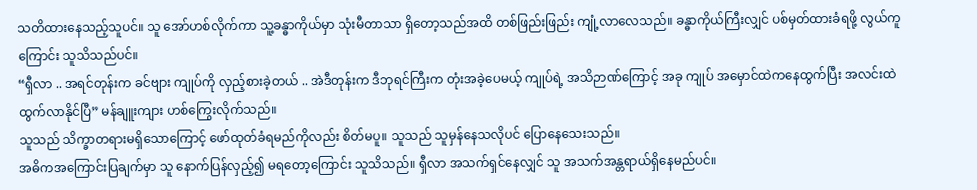သတိထားနေသည့်သူပင်။ သူ အော်ဟစ်လိုက်ကာ သူ့ခန္ဓာကိုယ်မှာ သုံးမီတာသာ ရှိတော့သည်အထိ တစ်ဖြည်းဖြည်း ကျုံ့လာလေသည်။ ခန္ဓာကိုယ်ကြီးလျှင် ပစ်မှတ်ထားခံရဖို့ လွယ်ကူကြောင်း သူသိသည်ပင်။
“ရှီလာ .. အရင်တုန်းက ခင်ဗျား ကျုပ်ကို လှည့်စားခဲ့တယ် .. အဲဒီတုန်းက ဒီဘုရင်ကြီးက တုံးအခဲ့ပေမယ့် ကျုပ်ရဲ့ အသိဉာဏ်ကြောင့် အခု ကျုပ် အမှောင်ထဲကနေထွက်ပြီး အလင်းထဲ ထွက်လာနိုင်ပြီ” မန်ချူးကျား ဟစ်ကြွေးလိုက်သည်။
သူသည် သိက္ခာတရားမရှိသောကြောင့် ဖော်ထုတ်ခံရမည်ကိုလည်း စိတ်မပူ။ သူသည် သူမှန်နေသလိုပင် ပြောနေသေးသည်။
အဓိကအကြောင်းပြချက်မှာ သူ နောက်ပြန်လှည့်၍ မရတော့ကြောင်း သူသိသည်။ ရှီလာ အသက်ရှင်နေလျှင် သူ အသက်အန္တရာယ်ရှိနေမည်ပင်။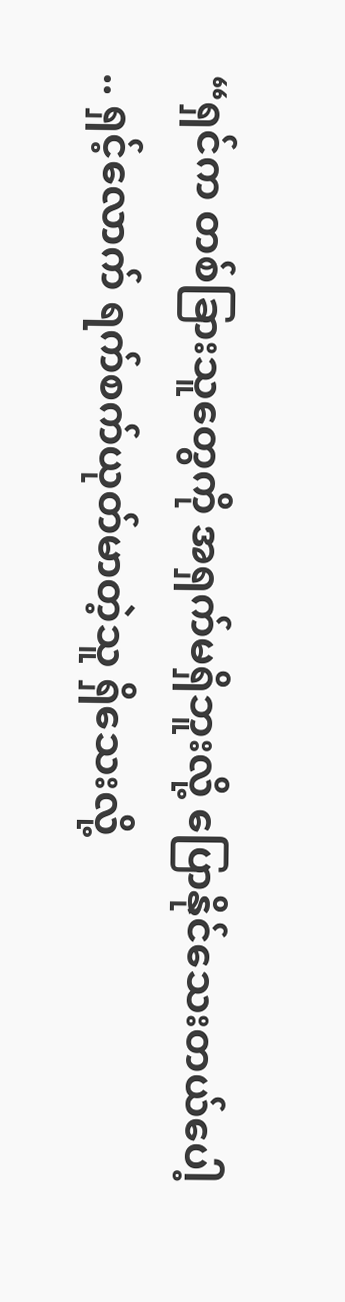“ရှင်က တစ်ခြားသူတွေကို အရှက်မရှိဘူးလို့ ပြောနိုင်သေးတယ်ပေါ့ .. ရှင့်လောက် ရက်စက်ယုတ်မာတဲ့သူ ရှိသေးလို့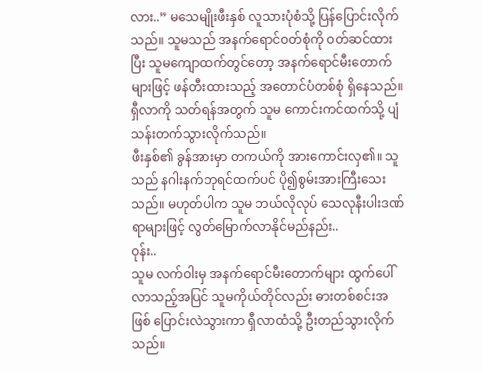လား..” မသေမျိုးဖီးနှစ် လူသားပုံစံသို့ ပြန်ပြောင်းလိုက်သည်။ သူမသည် အနက်ရောင်ဝတ်စုံကို ဝတ်ဆင်ထားပြီး သူမကျောထက်တွင်တော့ အနက်ရောင်မီးတောက်များဖြင့် ဖန်တီးထားသည့် အတောင်ပံတစ်စုံ ရှိနေသည်။ ရှီလာကို သတ်ရန်အတွက် သူမ ကောင်းကင်ထက်သို့ ပျံသန်းတက်သွားလိုက်သည်။
ဖီးနှစ်၏ ခွန်အားမှာ တကယ်ကို အားကောင်းလှ၏။ သူသည် နဂါးနက်ဘုရင်ထက်ပင် ပို၍စွမ်းအားကြီးသေးသည်။ မဟုတ်ပါက သူမ ဘယ်လိုလုပ် သေလုနီးပါးဒဏ်ရာများဖြင့် လွတ်မြောက်လာနိုင်မည်နည်း..
ဝုန်း..
သူမ လက်ဝါးမှ အနက်ရောင်မီးတောက်များ ထွက်ပေါ်လာသည့်အပြင် သူမကိုယ်တိုင်လည်း ဓားတစ်စင်းအဖြစ် ပြောင်းလဲသွားကာ ရှီလာထံသို့ ဦးတည်သွားလိုက်သည်။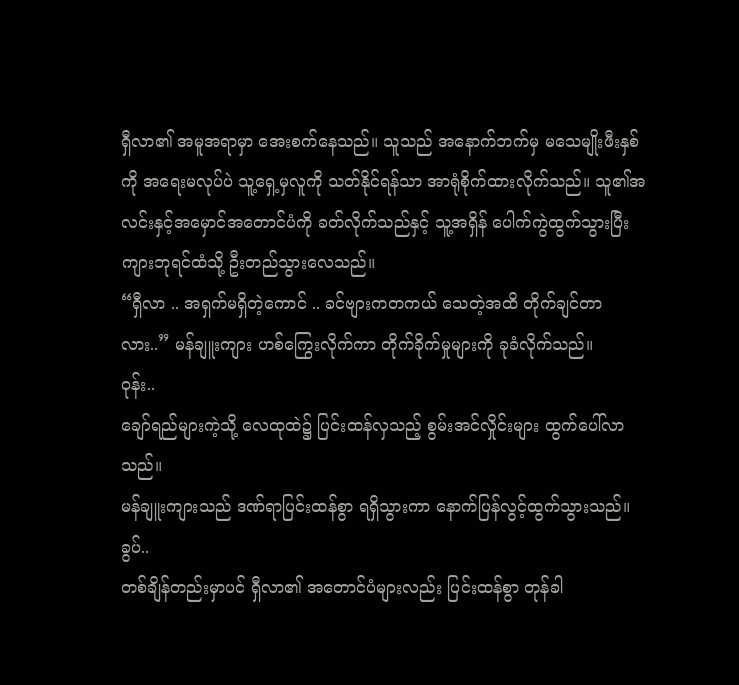ရှီလာ၏ အမူအရာမှာ အေးစက်နေသည်။ သူသည် အနောက်ဘက်မှ မသေမျိုးဖီးနှစ်ကို အရေးမလုပ်ပဲ သူ့ရှေ့မှလူကို သတ်နိုင်ရန်သာ အာရုံစိုက်ထားလိုက်သည်။ သူ၏အလင်းနှင့်အမှောင်အတောင်ပံကို ခတ်လိုက်သည်နှင့် သူ့အရှိန် ပေါက်ကွဲထွက်သွားပြီး ကျားဘုရင်ထံသို့ ဦးတည်သွားလေသည်။
“ရှီလာ .. အရှက်မရှိတဲ့ကောင် .. ခင်ဗျားကတကယ် သေတဲ့အထိ တိုက်ချင်တာလား..” မန်ချူးကျား ဟစ်ကြွေးလိုက်ကာ တိုက်ခိုက်မှုများကို ခုခံလိုက်သည်။
ဝုန်း..
ချော်ရည်များကဲ့သို့ လေထုထဲ၌ ပြင်းထန်လှသည့် စွမ်းအင်လှိုင်းများ ထွက်ပေါ်လာသည်။
မန်ချူးကျားသည် ဒဏ်ရာပြင်းထန်စွာ ရရှိသွားကာ နောက်ပြန်လွင့်ထွက်သွားသည်။
ခွပ်..
တစ်ချိန်တည်းမှာပင် ရှီလာ၏ အတောင်ပံများလည်း ပြင်းထန်စွာ တုန်ခါ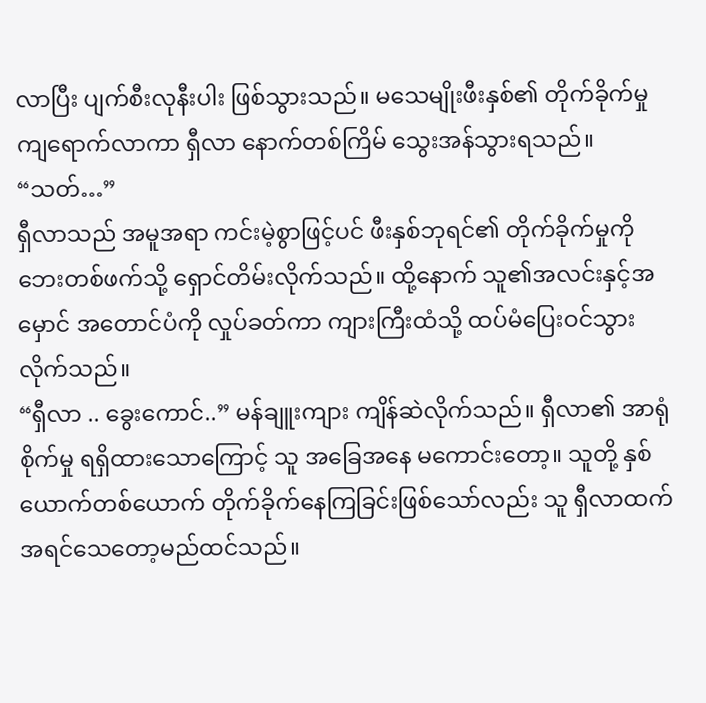လာပြီး ပျက်စီးလုနီးပါး ဖြစ်သွားသည်။ မသေမျိုးဖီးနှစ်၏ တိုက်ခိုက်မှု ကျရောက်လာကာ ရှီလာ နောက်တစ်ကြိမ် သွေးအန်သွားရသည်။
“သတ်…”
ရှီလာသည် အမူအရာ ကင်းမဲ့စွာဖြင့်ပင် ဖီးနှစ်ဘုရင်၏ တိုက်ခိုက်မှုကို ဘေးတစ်ဖက်သို့ ရှောင်တိမ်းလိုက်သည်။ ထို့နောက် သူ၏အလင်းနှင့်အမှောင် အတောင်ပံကို လှုပ်ခတ်ကာ ကျားကြီးထံသို့ ထပ်မံပြေးဝင်သွားလိုက်သည်။
“ရှီလာ .. ခွေးကောင်..” မန်ချူးကျား ကျိန်ဆဲလိုက်သည်။ ရှီလာ၏ အာရုံစိုက်မှု ရရှိထားသောကြောင့် သူ အခြေအနေ မကောင်းတော့။ သူတို့ နှစ်ယောက်တစ်ယောက် တိုက်ခိုက်နေကြခြင်းဖြစ်သော်လည်း သူ ရှီလာထက် အရင်သေတော့မည်ထင်သည်။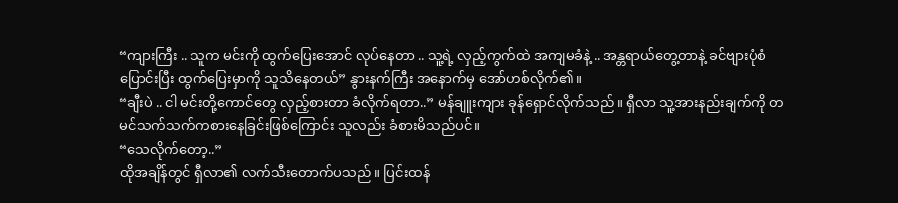“ကျားကြီး .. သူက မင်းကို ထွက်ပြေးအောင် လုပ်နေတာ .. သူ့ရဲ့ လှည့်ကွက်ထဲ အကျမခံနဲ့ .. အန္တရာယ်တွေ့တာနဲ့ ခင်ဗျားပုံစံပြောင်းပြီး ထွက်ပြေးမှာကို သူသိနေတယ်” နွားနက်ကြီး အနောက်မှ အော်ဟစ်လိုက်၏။
“ချီးပဲ .. ငါ မင်းတို့ကောင်တွေ လှည့်စားတာ ခံလိုက်ရတာ..” မန်ချူးကျား ခုန်ရှောင်လိုက်သည်။ ရှီလာ သူ့အားနည်းချက်ကို တမင်သက်သက်ကစားနေခြင်းဖြစ်ကြောင်း သူလည်း ခံစားမိသည်ပင်။
“သေလိုက်တော့..”
ထိုအချိန်တွင် ရှီလာ၏ လက်သီးတောက်ပသည်။ ပြင်းထန်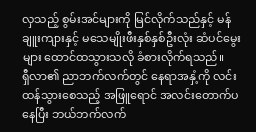လှသည့် စွမ်းအင်များကို မြင်လိုက်သည်နှင့် မန်ချူးကျားနှင့် မသေမျိုးဖီးနှစ်နှစ်ဦးလုံး ဆံပင်မွေးများ ထောင်ထသွားသလို ခံစားလိုက်ရသည်။
ရှီလာ၏ ညာဘက်လက်တွင် နေရာအနှံ့ကို လင်းထန်သွားစေသည့် အဖြူရောင် အလင်းတောက်ပနေပြီး ဘယ်ဘက်လက်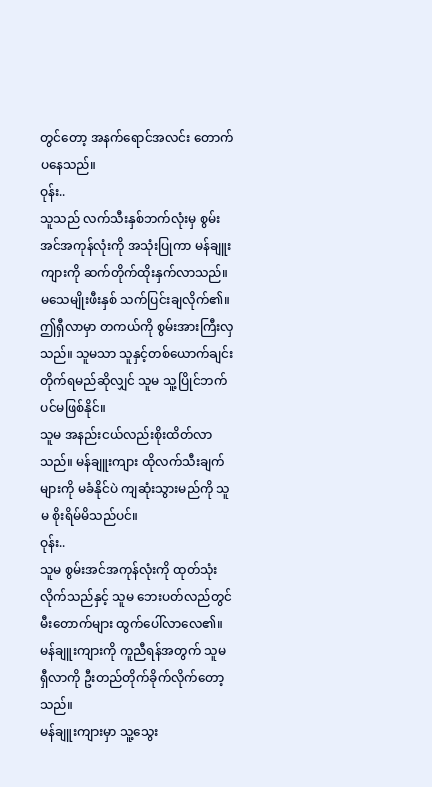တွင်တော့ အနက်ရောင်အလင်း တောက်ပနေသည်။
ဝုန်း..
သူသည် လက်သီးနှစ်ဘက်လုံးမှ စွမ်းအင်အကုန်လုံးကို အသုံးပြုကာ မန်ချူးကျားကို ဆက်တိုက်ထိုးနှက်လာသည်။
မသေမျိုးဖီးနှစ် သက်ပြင်းချလိုက်၏။ ဤရှီလာမှာ တကယ်ကို စွမ်းအားကြီးလှသည်။ သူမသာ သူနှင့်တစ်ယောက်ချင်း တိုက်ရမည်ဆိုလျှင် သူမ သူ့ပြိုင်ဘက်ပင်မဖြစ်နိုင်။
သူမ အနည်းငယ်လည်းစိုးထိတ်လာသည်။ မန်ချူးကျား ထိုလက်သီးချက်များကို မခံနိုင်ပဲ ကျဆုံးသွားမည်ကို သူမ စိုးရိမ်မိသည်ပင်။
ဝုန်း..
သူမ စွမ်းအင်အကုန်လုံးကို ထုတ်သုံးလိုက်သည်နှင့် သူမ ဘေးပတ်လည်တွင် မီးတောက်များ ထွက်ပေါ်လာလေ၏။ မန်ချူးကျားကို ကူညီရန်အတွက် သူမ ရှီလာကို ဦးတည်တိုက်ခိုက်လိုက်တော့သည်။
မန်ချူးကျားမှာ သူ့သွေး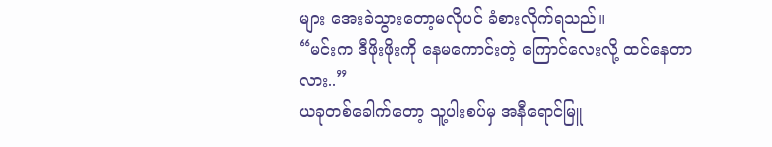များ အေးခဲသွားတော့မလိုပင် ခံစားလိုက်ရသည်။
“မင်းက ဒီဖိုးဖိုးကို နေမကောင်းတဲ့ ကြောင်လေးလို့ ထင်နေတာလား..”
ယခုတစ်ခေါက်တော့ သူ့ပါးစပ်မှ အနီရောင်မြူ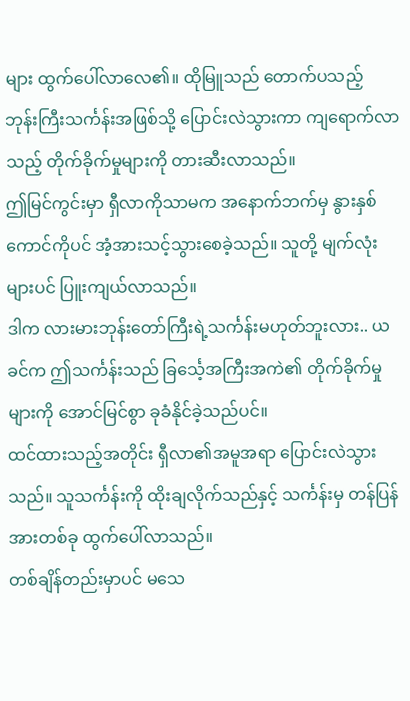များ ထွက်ပေါ်လာလေ၏။ ထိုမြူသည် တောက်ပသည့် ဘုန်းကြီးသင်္ကန်းအဖြစ်သို့ ပြောင်းလဲသွားကာ ကျရောက်လာသည့် တိုက်ခိုက်မှုများကို တားဆီးလာသည်။
ဤမြင်ကွင်းမှာ ရှီလာကိုသာမက အနောက်ဘက်မှ နွားနှစ်ကောင်ကိုပင် အံ့အားသင့်သွားစေခဲ့သည်။ သူတို့ မျက်လုံးများပင် ပြူးကျယ်လာသည်။
ဒါက လားမားဘုန်းတော်ကြီးရဲ့သင်္ကန်းမဟုတ်ဘူးလား.. ယခင်က ဤသင်္ကန်းသည် ခြင်္သေ့အကြီးအကဲ၏ တိုက်ခိုက်မှုများကို အောင်မြင်စွာ ခုခံနိုင်ခဲ့သည်ပင်။
ထင်ထားသည့်အတိုင်း ရှီလာ၏အမူအရာ ပြောင်းလဲသွားသည်။ သူသင်္ကန်းကို ထိုးချလိုက်သည်နှင့် သင်္ကန်းမှ တန်ပြန်အားတစ်ခု ထွက်ပေါ်လာသည်။
တစ်ချိန်တည်းမှာပင် မသေ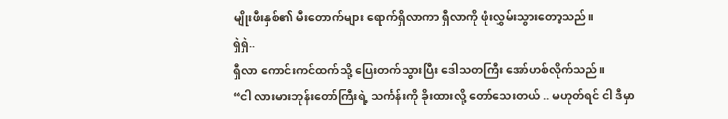မျိုးဖီးနှစ်၏ မီးတောက်များ ရောက်ရှိလာကာ ရှီလာကို ဖုံးလွှမ်းသွားတော့သည်။
ရှဲရှဲ..
ရှီလာ ကောင်းကင်ထက်သို့ ပြေးတက်သွားပြီး ဒေါသတကြီး အော်ဟစ်လိုက်သည်။
“ငါ လားမားဘုန်းတော်ကြီးရဲ့ သင်္ကန်းကို ခိုးထားလို့ တော်သေးတယ် .. မဟုတ်ရင် ငါ ဒီမှာ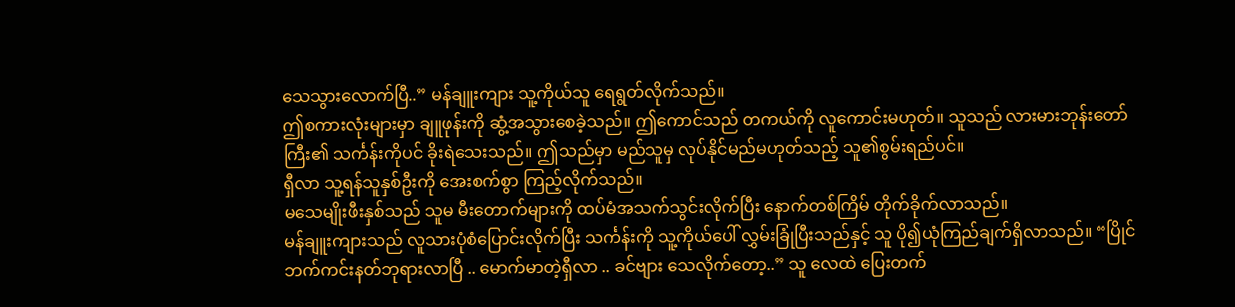သေသွားလောက်ပြီ..” မန်ချူးကျား သူ့ကိုယ်သူ ရေရွတ်လိုက်သည်။
ဤစကားလုံးများမှာ ချူဖုန်းကို ဆွံ့အသွားစေခဲ့သည်။ ဤကောင်သည် တကယ်ကို လူကောင်းမဟုတ်။ သူသည် လားမားဘုန်းတော်ကြီး၏ သင်္ကန်းကိုပင် ခိုးရဲသေးသည်။ ဤသည်မှာ မည်သူမှ လုပ်နိုင်မည်မဟုတ်သည့် သူ၏စွမ်းရည်ပင်။
ရှီလာ သူ့ရန်သူနှစ်ဦးကို အေးစက်စွာ ကြည့်လိုက်သည်။
မသေမျိုးဖီးနှစ်သည် သူမ မီးတောက်များကို ထပ်မံအသက်သွင်းလိုက်ပြီး နောက်တစ်ကြိမ် တိုက်ခိုက်လာသည်။
မန်ချူးကျားသည် လူသားပုံစံပြောင်းလိုက်ပြီး သင်္ကန်းကို သူ့ကိုယ်ပေါ် လွှမ်းခြုံပြီးသည်နှင့် သူ ပို၍ယုံကြည်ချက်ရှိလာသည်။ “ပြိုင်ဘက်ကင်းနတ်ဘုရားလာပြီ .. မောက်မာတဲ့ရှီလာ .. ခင်ဗျား သေလိုက်တော့..” သူ လေထဲ ပြေးတက်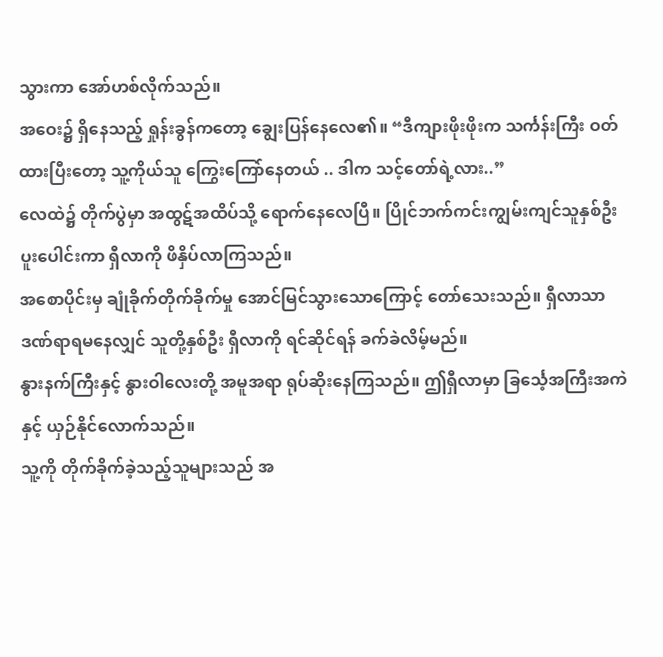သွားကာ အော်ဟစ်လိုက်သည်။
အဝေး၌ ရှိနေသည့် ရှုန်းခွန်ကတော့ ချွေးပြန်နေလေ၏။ “ဒီကျားဖိုးဖိုးက သင်္ကန်းကြီး ဝတ်ထားပြီးတော့ သူ့ကိုယ်သူ ကြွေးကြော်နေတယ် .. ဒါက သင့်တော်ရဲ့လား..”
လေထဲ၌ တိုက်ပွဲမှာ အထွဋ်အထိပ်သို့ ရောက်နေလေပြီ။ ပြိုင်ဘက်ကင်းကျွမ်းကျင်သူနှစ်ဦး ပူးပေါင်းကာ ရှီလာကို ဖိနှိပ်လာကြသည်။
အစောပိုင်းမှ ချုံခိုက်တိုက်ခိုက်မှု အောင်မြင်သွားသောကြောင့် တော်သေးသည်။ ရှီလာသာ ဒဏ်ရာရမနေလျှင် သူတို့နှစ်ဦး ရှီလာကို ရင်ဆိုင်ရန် ခက်ခဲလိမ့်မည်။
နွားနက်ကြီးနှင့် နွားဝါလေးတို့ အမူအရာ ရုပ်ဆိုးနေကြသည်။ ဤရှီလာမှာ ခြင်္သေ့အကြီးအကဲနှင့် ယှဉ်နိုင်လောက်သည်။
သူ့ကို တိုက်ခိုက်ခဲ့သည့်သူများသည် အ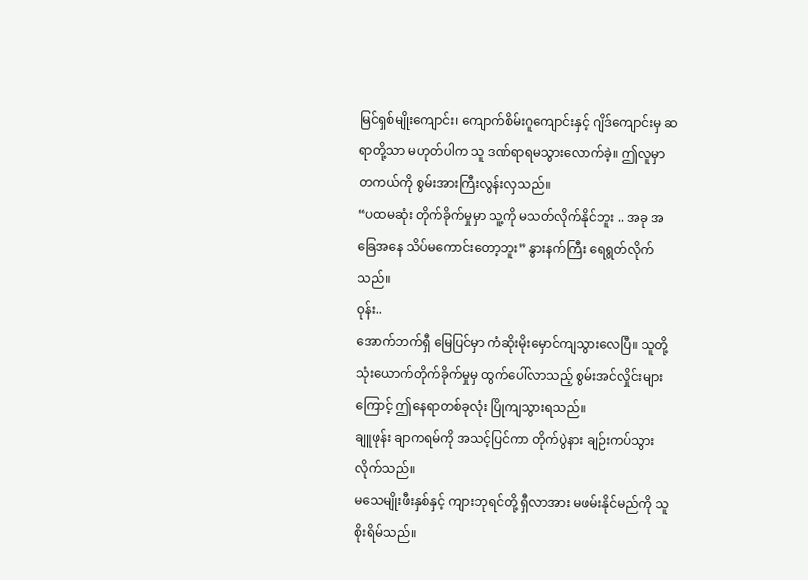မြင်ရှစ်မျိုးကျောင်း၊ ကျောက်စိမ်းဂူကျောင်းနှင့် ဂျိဒ်ကျောင်းမှ ဆရာတို့သာ မဟုတ်ပါက သူ ဒဏ်ရာရမသွားလောက်ခဲ့။ ဤလူမှာ တကယ်ကို စွမ်းအားကြီးလွန်းလှသည်။
“ပထမဆုံး တိုက်ခိုက်မှုမှာ သူ့ကို မသတ်လိုက်နိုင်ဘူး .. အခု အခြေအနေ သိပ်မကောင်းတော့ဘူး” နွားနက်ကြီး ရေရွတ်လိုက်သည်။
ဝုန်း..
အောက်ဘက်ရှီ မြေပြင်မှာ ကံဆိုးမိုးမှောင်ကျသွားလေပြီ။ သူတို့သုံးယောက်တိုက်ခိုက်မှုမှ ထွက်ပေါ်လာသည့် စွမ်းအင်လှိုင်းများကြောင့် ဤနေရာတစ်ခုလုံး ပြိုကျသွားရသည်။
ချူဖုန်း ချာကရမ်ကို အသင့်ပြင်ကာ တိုက်ပွဲနား ချဉ်းကပ်သွားလိုက်သည်။
မသေမျိုးဖီးနှစ်နှင့် ကျားဘုရင်တို့ ရှီလာအား မဖမ်းနိုင်မည်ကို သူ စိုးရိမ်သည်။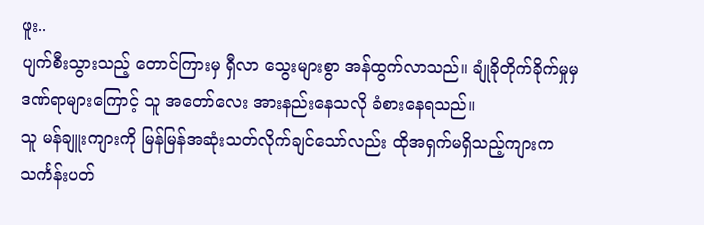ဖူး..
ပျက်စီးသွားသည့် တောင်ကြားမှ ရှီလာ သွေးများစွာ အန်ထွက်လာသည်။ ချုံခိုတိုက်ခိုက်မှုမှ ဒဏ်ရာများကြောင့် သူ အတော်လေး အားနည်းနေသလို ခံစားနေရသည်။
သူ မန်ချူးကျားကို မြန်မြန်အဆုံးသတ်လိုက်ချင်သော်လည်း ထိုအရှက်မရှိသည့်ကျားက သင်္ကန်းပတ်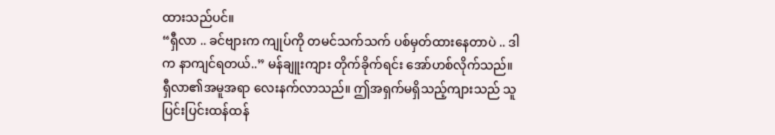ထားသည်ပင်။
“ရှီလာ .. ခင်ဗျားက ကျုပ်ကို တမင်သက်သက် ပစ်မှတ်ထားနေတာပဲ .. ဒါက နာကျင်ရတယ်..” မန်ချူးကျား တိုက်ခိုက်ရင်း အော်ဟစ်လိုက်သည်။
ရှီလာ၏အမူအရာ လေးနက်လာသည်။ ဤအရှက်မရှိသည့်ကျားသည် သူ ပြင်းပြင်းထန်ထန်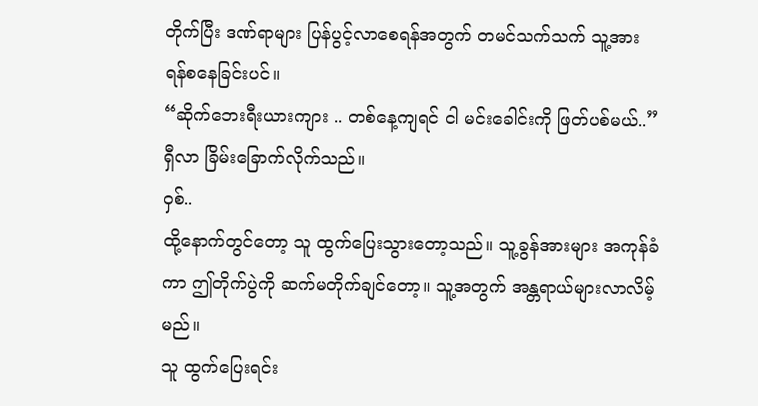တိုက်ပြီး ဒဏ်ရာများ ပြန်ပွင့်လာစေရန်အတွက် တမင်သက်သက် သူ့အား ရန်စနေခြင်းပင်။
“ဆိုက်ဘေးရီးယားကျား .. တစ်နေ့ကျရင် ငါ မင်းခေါင်းကို ဖြတ်ပစ်မယ်..” ရှီလာ ခြိမ်းခြောက်လိုက်သည်။
ဝှစ်..
ထို့နောက်တွင်တော့ သူ ထွက်ပြေးသွားတော့သည်။ သူ့ခွန်အားများ အကုန်ခံကာ ဤတိုက်ပွဲကို ဆက်မတိုက်ချင်တော့။ သူ့အတွက် အန္တရာယ်များလာလိမ့်မည်။
သူ ထွက်ပြေးရင်း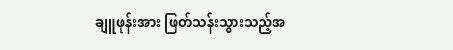ချူဖုန်းအား ဖြတ်သန်းသွားသည့်အ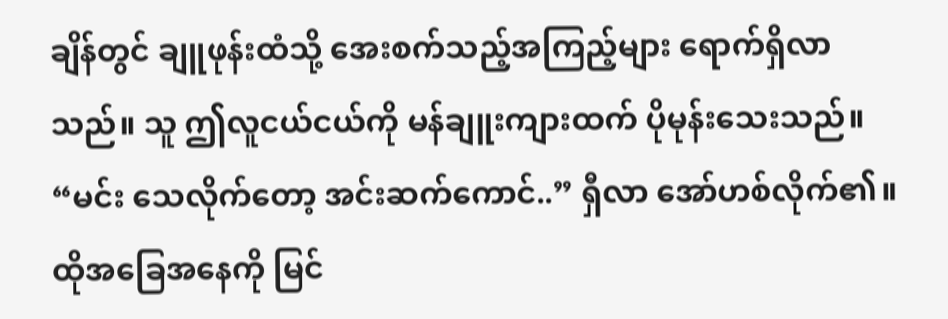ချိန်တွင် ချူဖုန်းထံသို့ အေးစက်သည့်အကြည့်များ ရောက်ရှိလာသည်။ သူ ဤလူငယ်ငယ်ကို မန်ချူးကျားထက် ပိုမုန်းသေးသည်။
“မင်း သေလိုက်တော့ အင်းဆက်ကောင်..” ရှီလာ အော်ဟစ်လိုက်၏။
ထိုအခြေအနေကို မြင်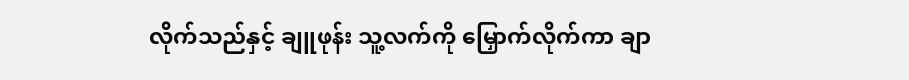လိုက်သည်နှင့် ချူဖုန်း သူ့လက်ကို မြှောက်လိုက်ကာ ချာ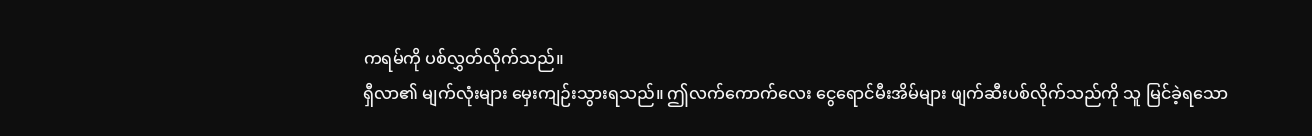ကရမ်ကို ပစ်လွှတ်လိုက်သည်။
ရှီလာ၏ မျက်လုံးများ မှေးကျဉ်းသွားရသည်။ ဤလက်ကောက်လေး ငွေရောင်မီးအိမ်များ ဖျက်ဆီးပစ်လိုက်သည်ကို သူ မြင်ခဲ့ရသော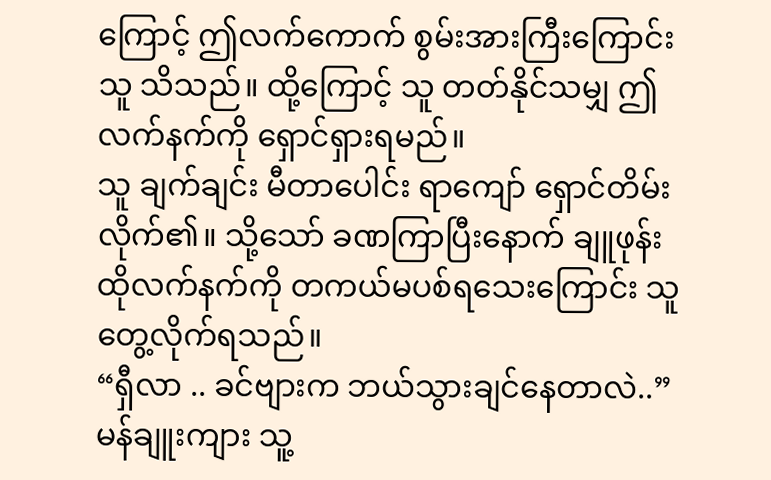ကြောင့် ဤလက်ကောက် စွမ်းအားကြီးကြောင်း သူ သိသည်။ ထို့ကြောင့် သူ တတ်နိုင်သမျှ ဤလက်နက်ကို ရှောင်ရှားရမည်။
သူ ချက်ချင်း မီတာပေါင်း ရာကျော် ရှောင်တိမ်းလိုက်၏။ သို့သော် ခဏကြာပြီးနောက် ချူဖုန်း ထိုလက်နက်ကို တကယ်မပစ်ရသေးကြောင်း သူ တွေ့လိုက်ရသည်။
“ရှီလာ .. ခင်ဗျားက ဘယ်သွားချင်နေတာလဲ..” မန်ချူးကျား သူ့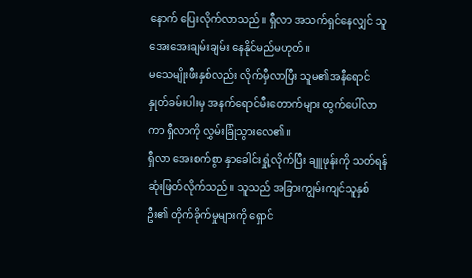နောက် ပြေးလိုက်လာသည်။ ရှီလာ အသက်ရှင်နေလျှင် သူ အေးအေးချမ်းချမ်း နေနိုင်မည်မဟုတ်။
မသေမျိုးဖီးနှစ်လည်း လိုက်မှီလာပြီး သူမ၏အနီရောင် နှုတ်ခမ်းပါးမှ အနက်ရောင်မီးတောက်များ ထွက်ပေါ်လာကာ ရှီလာကို လွှမ်းခြုံသွားလေ၏။
ရှီလာ အေးစက်စွာ နှာခေါင်းရှုံ့လိုက်ပြီး ချူဖုန်းကို သတ်ရန် ဆုံးဖြတ်လိုက်သည်။ သူသည် အခြားကျွမ်းကျင်သူနှစ်ဦး၏ တိုက်ခိုက်မှုများကို ရှောင်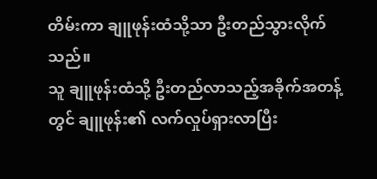တိမ်းကာ ချူဖုန်းထံသို့သာ ဦးတည်သွားလိုက်သည်။
သူ ချူဖုန်းထံသို့ ဦးတည်လာသည့်အခိုက်အတန့်တွင် ချူဖုန်း၏ လက်လှုပ်ရှားလာပြီး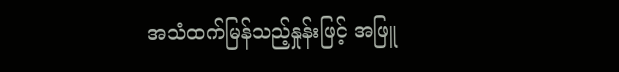အသံထက်မြန်သည့်နှုန်းဖြင့် အဖြူ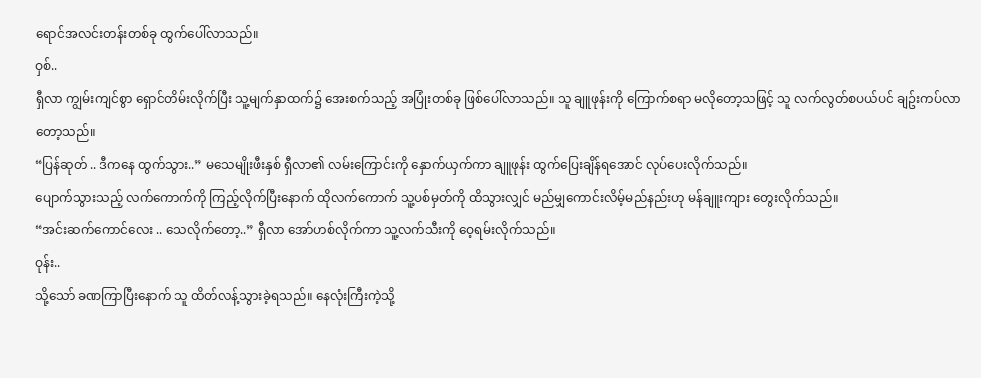ရောင်အလင်းတန်းတစ်ခု ထွက်ပေါ်လာသည်။
ဝှစ်..
ရှီလာ ကျွမ်းကျင်စွာ ရှောင်တိမ်းလိုက်ပြီး သူ့မျက်နှာထက်၌ အေးစက်သည့် အပြုံးတစ်ခု ဖြစ်ပေါ်လာသည်။ သူ ချူဖုန်းကို ကြောက်စရာ မလိုတော့သဖြင့် သူ လက်လွတ်စပယ်ပင် ချဥ်းကပ်လာတော့သည်။
“ပြန်ဆုတ် .. ဒီကနေ ထွက်သွား..” မသေမျိုးဖီးနှစ် ရှီလာ၏ လမ်းကြောင်းကို နှောက်ယှက်ကာ ချူဖုန်း ထွက်ပြေးချိန်ရအောင် လုပ်ပေးလိုက်သည်။
ပျောက်သွားသည့် လက်ကောက်ကို ကြည့်လိုက်ပြီးနောက် ထိုလက်ကောက် သူ့ပစ်မှတ်ကို ထိသွားလျှင် မည်မျှကောင်းလိမ့်မည်နည်းဟု မန်ချူးကျား တွေးလိုက်သည်။
“အင်းဆက်ကောင်လေး .. သေလိုက်တော့..” ရှီလာ အော်ဟစ်လိုက်ကာ သူ့လက်သီးကို ဝေ့ရမ်းလိုက်သည်။
ဝုန်း..
သို့သော် ခဏကြာပြီးနောက် သူ ထိတ်လန့်သွားခဲ့ရသည်။ နေလုံးကြီးကဲ့သို့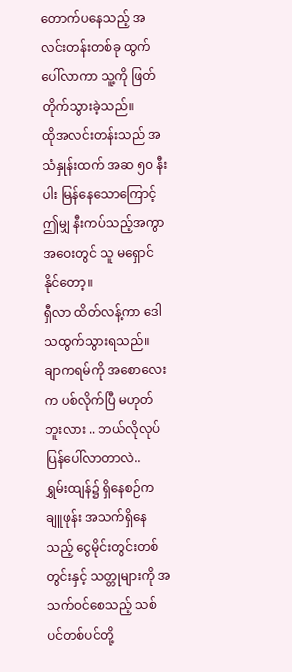တောက်ပနေသည့် အလင်းတန်းတစ်ခု ထွက်ပေါ်လာကာ သူ့ကို ဖြတ်တိုက်သွားခဲ့သည်။
ထိုအလင်းတန်းသည် အသံနှုန်းထက် အဆ ၅၀ နီးပါး မြန်နေသောကြောင့် ဤမျှ နီးကပ်သည့်အကွာအဝေးတွင် သူ မရှောင်နိုင်တော့။
ရှီလာ ထိတ်လန့်ကာ ဒေါသထွက်သွားရသည်။ ချာကရမ်ကို အစောလေးက ပစ်လိုက်ပြီ မဟုတ်ဘူးလား .. ဘယ်လိုလုပ် ပြန်ပေါ်လာတာလဲ..
ရွှမ်းထျန်၌ ရှိနေစဉ်က ချူဖုန်း အသက်ရှိနေသည့် ငွေမိုင်းတွင်းတစ်တွင်းနှင့် သတ္တုများကို အသက်ဝင်စေသည့် သစ်ပင်တစ်ပင်တို့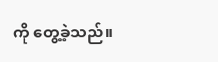ကို တွေ့ခဲ့သည်။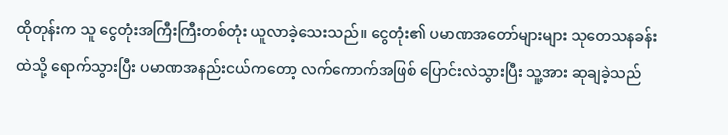ထိုတုန်းက သူ ငွေတုံးအကြီးကြီးတစ်တုံး ယူလာခဲ့သေးသည်။ ငွေတုံး၏ ပမာဏအတော်များများ သုတေသနခန်းထဲသို့ ရောက်သွားပြီး ပမာဏအနည်းငယ်ကတော့ လက်ကောက်အဖြစ် ပြောင်းလဲသွားပြီး သူ့အား ဆုချခဲ့သည်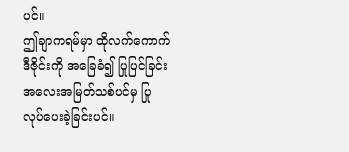ပင်။
ဤချာကရမ်မှာ ထိုလက်ကောက်ဒီဇိုင်းကို အခြေခံ၍ ပြုပြင်ခြင်းအလေးအမြတ်သစ်ပင်မှ ပြုလုပ်ပေးခဲ့ခြင်းပင်။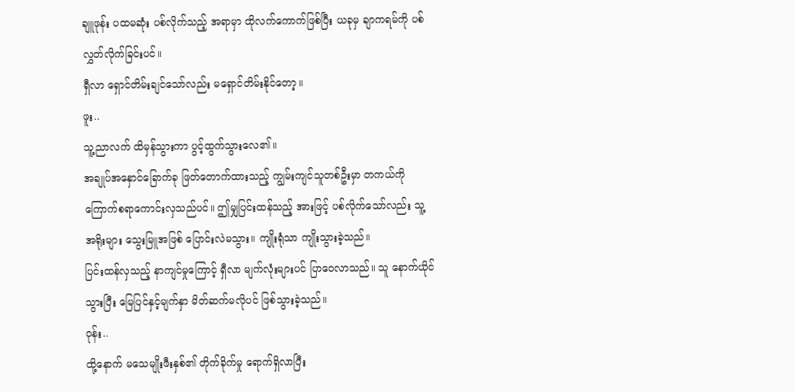ချူဖုန်း ပထမဆုံး ပစ်လိုက်သည့် အရာမှာ ထိုလက်ကောက်ဖြစ်ပြီး ယခုမှ ချာကရမ်ကို ပစ်လွှတ်လိုက်ခြင်းပင်။
ရှီလာ ရှောင်တိမ်းချင်သော်လည်း မရှောင်တိမ်းနိုင်တော့။
ဖူး..
သူ့ညာလက် ထိမှန်သွားကာ ပွင့်ထွက်သွားလေ၏။
အချုပ်အနှောင်ခြောက်ခု ဖြတ်တောက်ထားသည့် ကျွမ်းကျင်သူတစ်ဦးမှာ တကယ်ကို ကြောက်စရာကောင်းလှသည်ပင်။ ဤမျှပြင်းထန်သည့် အားဖြင့် ပစ်လိုက်သော်လည်း သူ့အရိုးများ သွေးမြူအဖြစ် ပြောင်းလဲမသွား။ ကျိုးရုံသာ ကျိုးသွားခဲ့သည်။
ပြင်းထန်လှသည့် နာကျင်မှုကြောင့် ရှီလာ မျက်လုံးများပင် ပြာဝေလာသည်။ သူ နောက်ယိုင်သွားပြီး မြေပြင်နှင့်မျက်နှာ မိတ်ဆက်မလိုပင် ဖြစ်သွားခဲ့သည်။
ဝုန်း..
ထို့နောက် မသေမျိုးဖီးနှစ်၏ တိုက်ခိုက်မှု ရောက်ရှိလာပြီး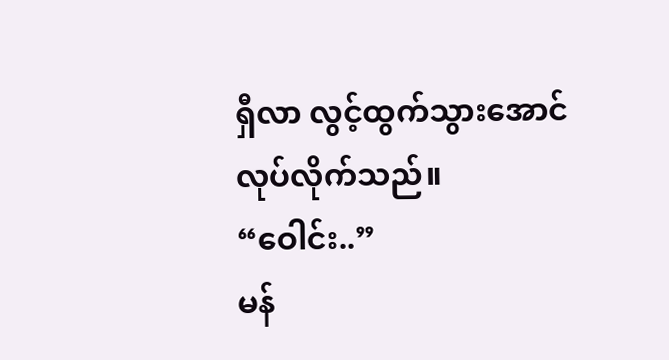ရှီလာ လွင့်ထွက်သွားအောင် လုပ်လိုက်သည်။
“ဝေါင်း..”
မန်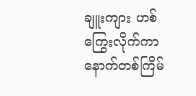ချူးကျား ဟစ်ကြွေးလိုက်ကာ နောက်တစ်ကြိမ်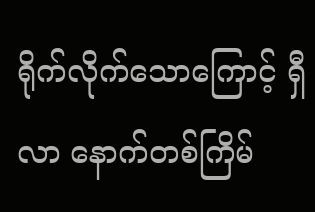ရိုက်လိုက်သောကြောင့် ရှီလာ နောက်တစ်ကြိမ်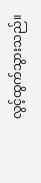လွင့်ထွက်သွားသည်။